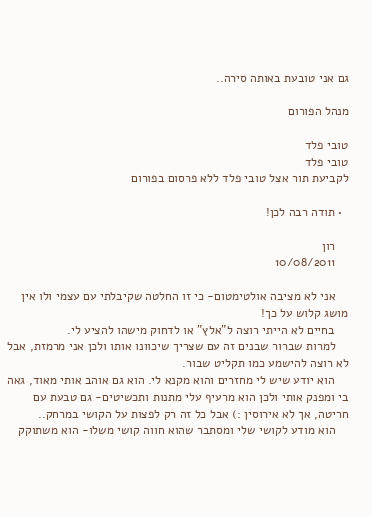גם אני טובעת באותה סירה..

מנהל הפורום

טובי פלד
טובי פלד
לקביעת תור אצל טובי פלד ללא פרסום בפורום

  • תודה רבה לכן!

    רון
    10/08/2011

    אני לא מציבה אולטימטום- כי זו החלטה שקיבלתי עם עצמי ולו אין מושג קלוש על כך!
    בחיים לא הייתי רוצה ל"אלץ" או לדחוק מישהו להציע לי.
    למרות שברור שבנים זה עם שצריך שיכוונו אותו ולכן אני מרמזת, אבל לא רוצה להישמע כמו תקליט שבור.
    הוא יודע שיש לי מחזרים והוא מקנא לי. הוא גם אוהב אותי מאוד, גאה בי ומפנק אותי ולכן הוא מרעיף עלי מתנות ותכשיטים- גם טבעת עם חריטה, אך לא אירוסין :) אבל כל זה רק לפצות על הקושי במרחק..
    הוא מודע לקושי שלי ומסתבר שהוא חווה קושי משלו- הוא משתוקק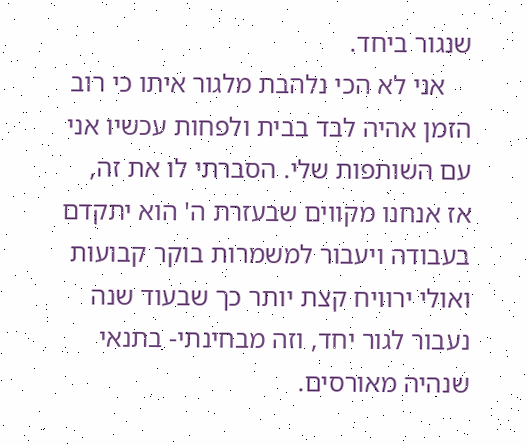שנגור ביחד.
    אני לא הכי נלהבת מלגור איתו כי רוב הזמן אהיה לבד בבית ולפחות עכשיו אני עם השותפות שלי. הסברתי לו את זה, אז אנחנו מקווים שבעזרת ה' הוא יתקדם בעבודה ויעבור למשמרות בוקר קבועות ואולי ירוויח קצת יותר כך שבעוד שנה נעבור לגור יחד, וזה מבחינתי- בתנאי שנהיה מאורסים.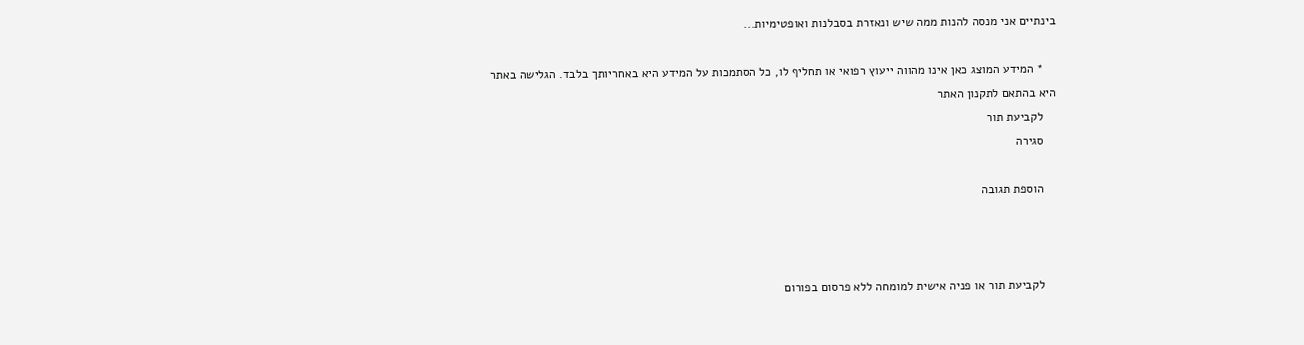בינתיים אני מנסה להנות ממה שיש ונאזרת בסבלנות ואופטימיות...

    * המידע המוצג כאן אינו מהווה ייעוץ רפואי או תחליף לו, כל הסתמכות על המידע היא באחריותך בלבד. הגלישה באתר היא בהתאם לתקנון האתר
    לקביעת תור
    סגירה

    הוספת תגובה



    לקביעת תור או פניה אישית למומחה ללא פרסום בפורום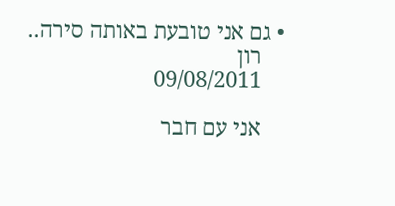• גם אני טובעת באותה סירה..
    רון
    09/08/2011

    אני עם חבר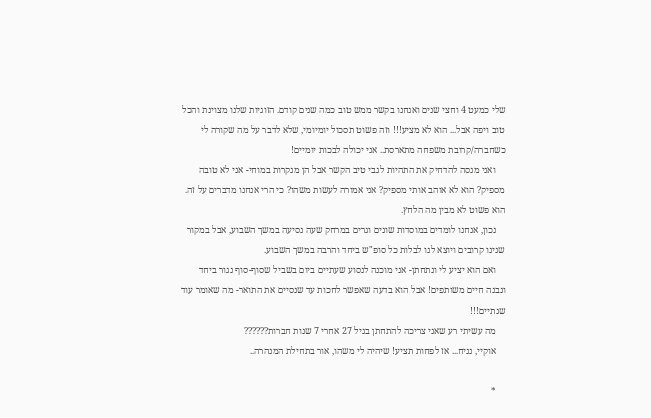שלי כמעט 4 וחצי שנים ואנחנו בקשר ממש טוב כמה שנים קודם. הזוגיות שלנו מצוינת והכל טוב ויפה אבל... הוא לא מציע!!! וזה פשוט תסכול יומיומי, שלא לדבר על מה שקורה לי כשחברה/קרובת משפחה מתארסת.. אני יכולה לבכות יומיים!
    ואני מנסה להדחיק את התהיות לגבי טיב הקשר אבל הן מנקרות במוחי- אני לא טובה מספיק? הוא לא אוהב אותי מספיק? אני אמורה לעשות משהו? כי הרי אנחנו מדברים על זה. הוא פשוט לא מבין מה הלחץ.
    נכון, אנחנו לומדים במוסדות שונים וגרים במרחק שעה נסיעה במשך השבוע, אבל במקור שנינו קרובים ויוצא לנו לבלות כל סופ"ש ביחד והרבה במשך השבוע.
    ואם הוא יציע לי ונתחתן- אני מוכנה לנסוע שעתיים ביום בשביל שסוף-סוף נגור ביחד ונבנה חיים משותפים! אבל הוא בדעה שאפשר לחכות עד שנסיים את התואר- מה שאומר עוד שנתיים!!!
    מה עשיתי רע שאני צריכה להתחתן בגיל 27 אחרי 7 שנות חברות??????
    אוקיי, נניח... אז לפחות תציע! שיהיה לי משהו, אור בתחילת המנהרה..

    *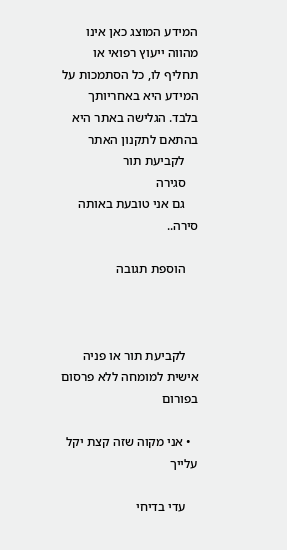המידע המוצג כאן אינו מהווה ייעוץ רפואי או תחליף לו, כל הסתמכות על המידע היא באחריותך בלבד. הגלישה באתר היא בהתאם לתקנון האתר
    לקביעת תור
    סגירה
    גם אני טובעת באותה סירה..

    הוספת תגובה



    לקביעת תור או פניה אישית למומחה ללא פרסום בפורום

  • אני מקוה שזה קצת יקל עלייך

    עדי בדיחי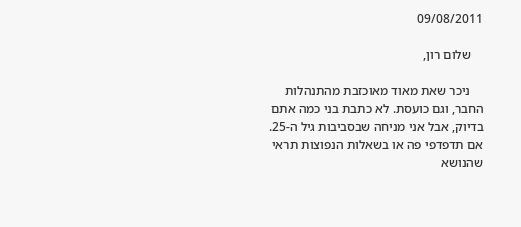09/08/2011

    שלום רון,

    ניכר שאת מאוד מאוכזבת מהתנהלות החבר, וגם כועסת. לא כתבת בני כמה אתם בדיוק, אבל אני מניחה שבסביבות גיל ה-25. אם תדפדפי פה או בשאלות הנפוצות תראי שהנושא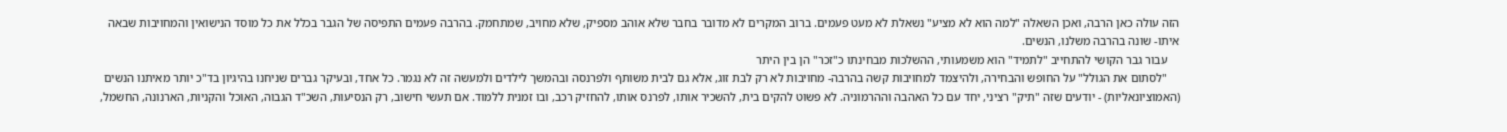הזה עולה כאן הרבה, ואכן השאלה "למה הוא לא מציע" נשאלת לא מעט פעמים. ברוב המקרים לא מדובר בחבר שלא אוהב מספיק, שלא מחויב, שמתחמק. בהרבה פעמים התפיסה של הגבר בכלל את כל מוסד הנישואין והמחויבות שבאה איתו- שונה בהרבה משלנו, הנשים.
    עבור גבר הקושי להתחייב "לתמיד" הוא משמעותי, ההשלכות מבחינתו כ"זכר" הן בין היתר
    "לסתום את הגולל" על החופש והבחירה, ולהיצמד למחויבות קשה בהרבה- מחויבות לא רק לבת זוג, אלא גם לבית משותף ולפרנסה ובהמשך לילדים ולמעשה זה לא נגמר. כל אחד, ובעיקר גברים שניחנו בהיגיון בד"כ יותר מאיתנו הנשים (האמוציונאליות) - יודעים שזה "תיק" רציני, יחד עם כל האהבה וההרמוניה. לא פשוט להקים בית, להשכיר אותו, לפרנס אותו, להחזיק רכב, ובו זמנית ללמוד. אם תעשי חישוב, רק הנסיעות, השכ"ד הגבוה, האוכל והקניות, הארנונה, החשמל,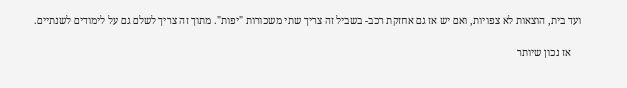ועד בית, הוצאות לא צפויות, ואם יש אז גם אחזקת רכב- בשביל זה צריך שתי משכורות "יפות". מתוך זה צריך לשלם גם על לימודים לשנתיים.

    אז נכון שיותר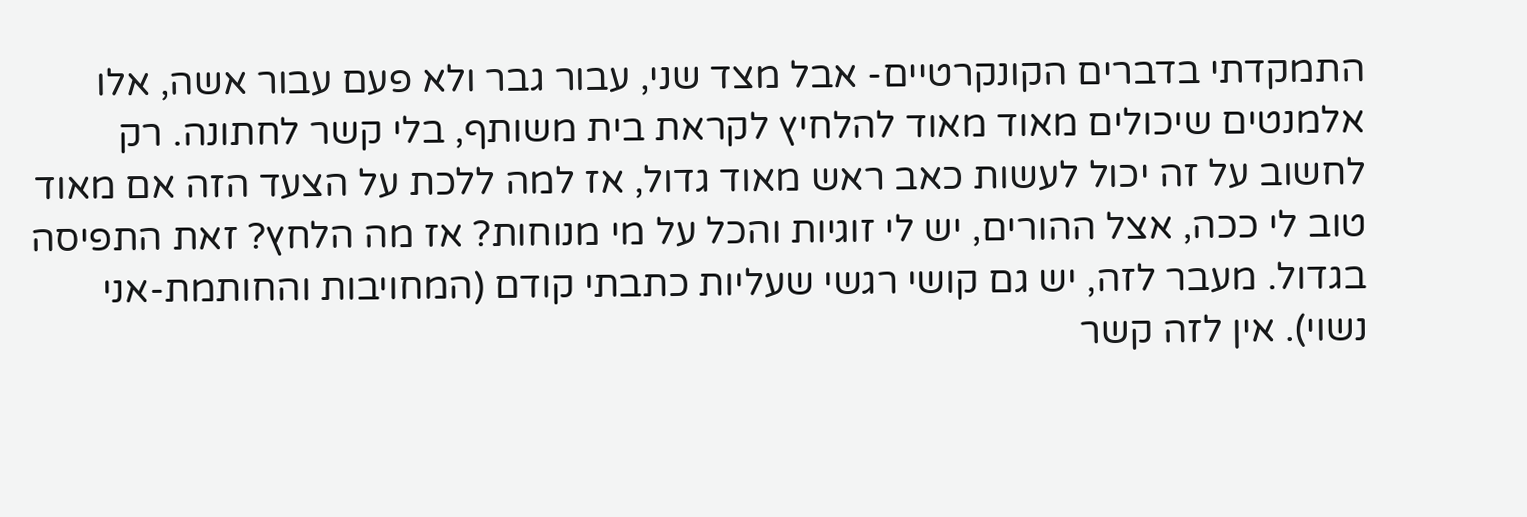התמקדתי בדברים הקונקרטיים- אבל מצד שני, עבור גבר ולא פעם עבור אשה, אלו אלמנטים שיכולים מאוד מאוד להלחיץ לקראת בית משותף, בלי קשר לחתונה. רק לחשוב על זה יכול לעשות כאב ראש מאוד גדול, אז למה ללכת על הצעד הזה אם מאוד טוב לי ככה, אצל ההורים, יש לי זוגיות והכל על מי מנוחות? אז מה הלחץ? זאת התפיסה בגדול. מעבר לזה, יש גם קושי רגשי שעליות כתבתי קודם (המחויבות והחותמת-אני נשוי). אין לזה קשר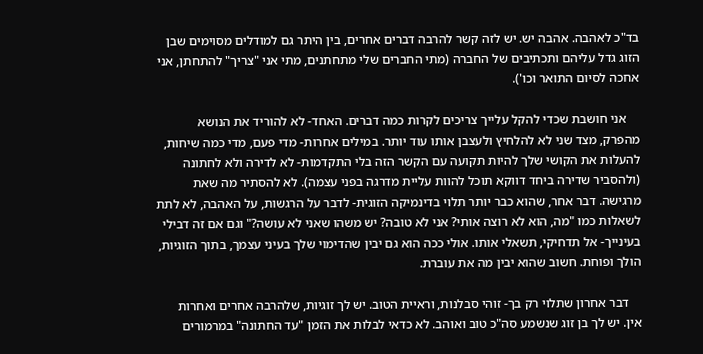בד"כ לאהבה. אהבה יש. יש לזה קשר להרבה דברים אחרים, בין היתר גם למודלים מסוימים שבן הזוג גדל עליהם ותכתיבים של החברה (מתי החברים שלי מתחתנים, מתי אני "צריך" להתחתן, אני אחכה לסיום התואר וכו').

    אני חושבת שכדי להקל עלייך צריכים לקרות כמה דברים. האחד- לא להוריד את הנושא מהפרק, מצד שני לא להלחיץ ולעצבן אותו עוד יותר. במילים אחרות- מדי פעם, מדי כמה שיחות, להעלות את הקושי שלך להיות תקועה עם הקשר הזה בלי התקדמות- לא לדירה ולא לחתונה (ולהסביר שדירה ביחד דווקא תוכל להוות עליית מדרגה בפני עצמה). לא להסתיר מה שאת מרגישה. דבר אחר, שהוא כבר יותר תלוי בדינמיקה הזוגית- לדבר על הרגשות, על האהבה, לא לתת לשאלות כמו "מה, הוא לא רוצה אותי? אני לא טובה? יש משהו שאני לא עושה?" וגם אם זה דבילי בעינייך- אל תדחיקי, תשאלי אותו. אולי ככה הוא גם יבין שהדימוי שלך בעיני עצמך, בתוך הזוגיות, הולך ופוחת. חשוב שהוא יבין מה את עוברת.

    דבר אחרון שתלוי רק בך- זוהי סבלנות, וראיית הטוב. יש לך זוגיות, שלהרבה אחרים ואחרות אין. יש לך בן זוג שנשמע סה"כ טוב ואוהב. לא כדאי לבלות את הזמן "עד החתונה" במרמורים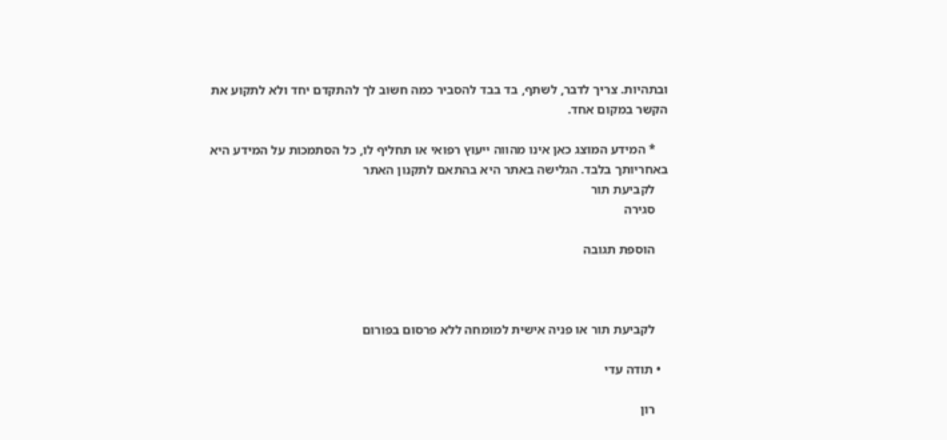ובתהיות. צריך לדבר, לשתף, בד בבד להסביר כמה חשוב לך להתקדם יחד ולא לתקוע את הקשר במקום אחד.

    * המידע המוצג כאן אינו מהווה ייעוץ רפואי או תחליף לו, כל הסתמכות על המידע היא באחריותך בלבד. הגלישה באתר היא בהתאם לתקנון האתר
    לקביעת תור
    סגירה

    הוספת תגובה



    לקביעת תור או פניה אישית למומחה ללא פרסום בפורום

  • תודה עדי

    רון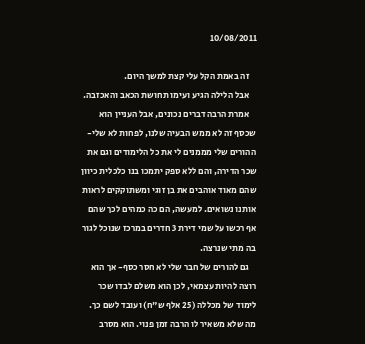10/08/2011

    זה באמת הקל עלי קצת למשך היום.
    אבל הלילה הגיע ועימו תחושת הכאב והאכזבה.
    אמרת הרבה דברים נכונים, אבל העניין הוא שכסף זה לא ממש הבעיה שלנו, לפחות לא שלי- ההורים שלי מממנים לי את כל הלימודים וגם את שכר הדירה, והם ללא ספק יתמכו בנו כלכלית כיוון שהם מאוד אוהבים את בן זוגי ומשתוקקים לראות אותנו נשואים. למעשה, הם כה כמהים לכך שהם אף רכשו על שמי דירת 3 חדרים במרכז שנוכל לגור בה מתי שנרצה.
    גם להורים של חבר שלי לא חסר כסף- אך הוא רוצה להיות עצמאי, לכן הוא משלם לבדו שכר לימוד של מכללה (25 אלף ש"ח) ועובד לשם כך. מה שלא משאיר לו הרבה זמן פנוי. הוא מסרב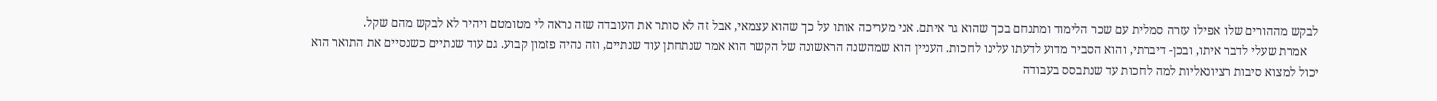לבקש מההורים שלו אפילו עזרה סמלית עם שכר הלימוד ומתנחם בכך שהוא גר איתם. אני מעריכה אותו על כך שהוא עצמאי, אבל זה לא סותר את העובדה שזה נראה לי מטומטם ויהיר לא לבקש מהם שקל.
    אמרת שעלי לדבר איתו, ובכן- דיברתי, והוא הסביר מדוע לדעתו עלינו לחכות. העניין הוא שמהשנה הראשונה של הקשר הוא אמר שנתחתן עוד שנתיים, וזה נהיה פזמון קבוע. גם עוד שנתיים כשנסיים את התואר הוא יכול למצוא סיבות רציונאליות למה לחכות עד שנתבסס בעבודה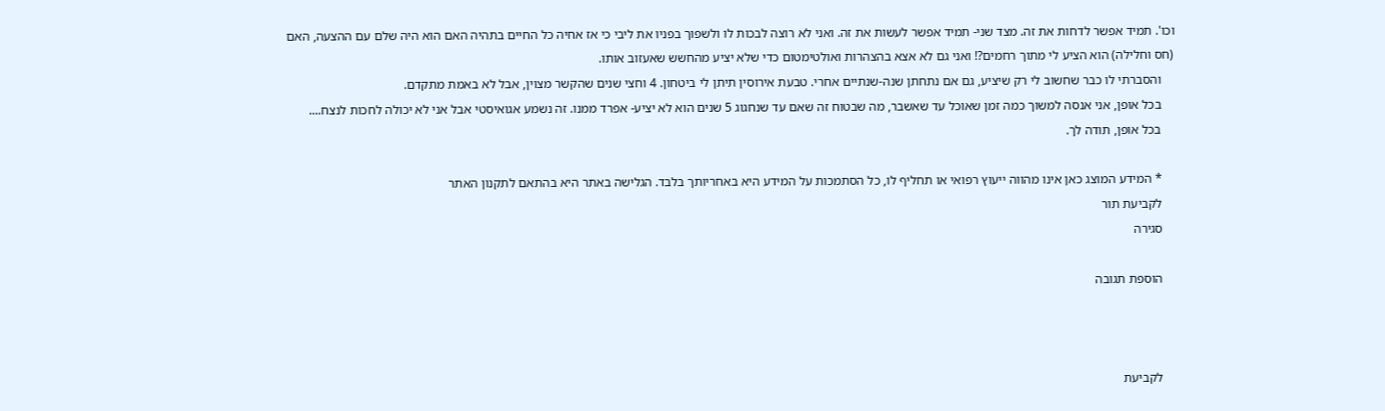וכו'. תמיד אפשר לדחות את זה. מצד שני- תמיד אפשר לעשות את זה. ואני לא רוצה לבכות לו ולשפוך בפניו את ליבי כי אז אחיה כל החיים בתהיה האם הוא היה שלם עם ההצעה, האם (חס וחלילה) הוא הציע לי מתוך רחמים?! ואני גם לא אצא בהצהרות ואולטימטום כדי שלא יציע מהחשש שאעזוב אותו.
    והסברתי לו כבר שחשוב לי רק שיציע, גם אם נתחתן שנה-שנתיים אחרי. טבעת אירוסין תיתן לי ביטחון. 4 וחצי שנים שהקשר מצוין, אבל לא באמת מתקדם.
    בכל אופן, אני אנסה למשוך כמה זמן שאוכל עד שאשבר, מה שבטוח זה שאם עד שנחגוג 5 שנים הוא לא יציע- אפרד ממנו. זה נשמע אגואיסטי אבל אני לא יכולה לחכות לנצח....
    בכל אופן, תודה לך.

    * המידע המוצג כאן אינו מהווה ייעוץ רפואי או תחליף לו, כל הסתמכות על המידע היא באחריותך בלבד. הגלישה באתר היא בהתאם לתקנון האתר
    לקביעת תור
    סגירה

    הוספת תגובה



    לקביעת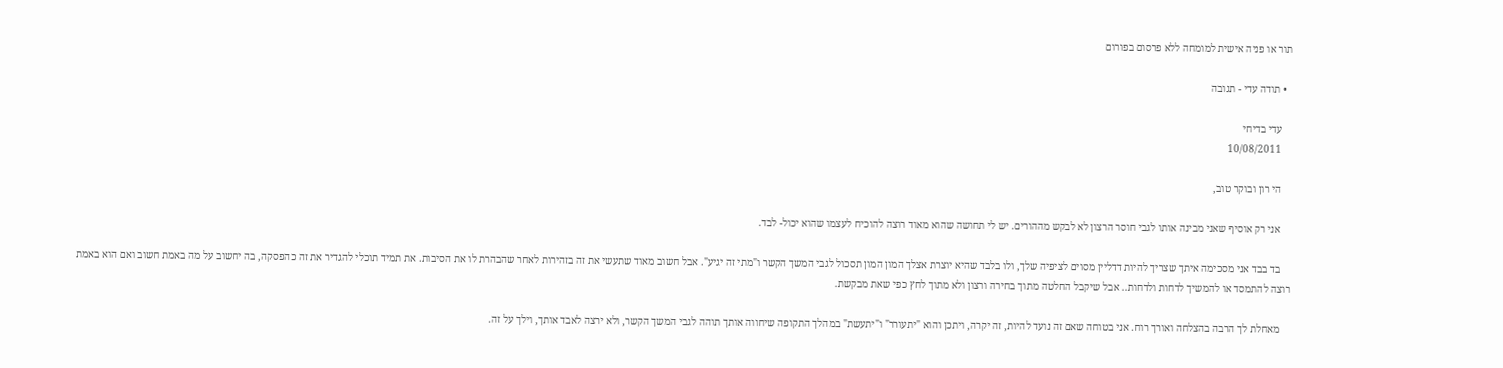תור או פניה אישית למומחה ללא פרסום בפורום

  • תודה עדי - תגובה

    עדי בדיחי
    10/08/2011

    הי רון ובוקר טוב,

    אני רק אוסיף שאני מבינה אותו לגבי חוסר הרצון לא לבקש מההורים. יש לי תחושה שהוא מאוד רוצה להוכיח לעצמו שהוא יכול- לבד.

    בד בבד אני מסכימה איתך שצריך להיות דדליין מסוים לציפיה שלך, ולו בלבד שהיא יוצרת אצלך המון המון תסכול לגבי המשך הקשר ו"מתי זה יגיע". אבל חשוב מאוד שתעשי את זה בזהירות לאחר שהבהרת לו את הסיבות. את תמיד תוכלי להגדיר את זה כהפסקה, בה יחשוב על מה באמת חשוב ואם הוא באמת רוצה להתמסד או להמשיך לדחות ולדחות.. אבל שיקבל החלטה מתוך בחירה ורצון ולא מתוך לחץ כפי שאת מבקשת.

    מאחלת לך הרבה בהצלחה ואורך רוח. אני בטוחה שאם זה נועד להיות, זה יקרה, ויתכן והוא "יתעורר" ו"יתעשת" במהלך התקופה שיחווה אותך תוהה לגבי המשך הקשר, ולא ירצה לאבד אותך, וילך על זה.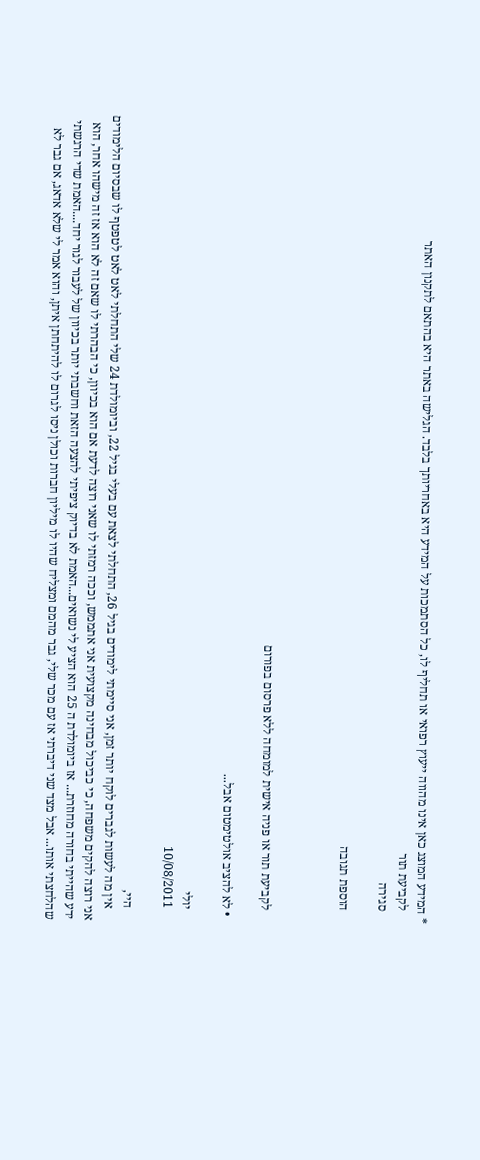* המידע המוצג כאן אינו מהווה ייעוץ רפואי או תחליף לו, כל הסתמכות על המידע היא באחריותך בלבד. הגלישה באתר היא בהתאם לתקנון האתר
    לקביעת תור
    סגירה

    הוספת תגובה



    לקביעת תור או פניה אישית למומחה ללא פרסום בפורום

  • לא להציב אולטימטום אבל...

    יולי
    10/08/2011

    היי,
    אין מה לעשות לגברים לוקח יותר זמן, אני סיימתי לימודים בגיל 26, התחלתי לצאת עם בעלי בגיל 22, וביומולדת 24 שלי התחלתי לאט לאט לטפטף לו שבסיום הלימודים אני רוצה להקים משפחה, כי כביכול מבחינה מקצועית אני אתממש, וככה רמזתי לו שאני רוצה לדעת אם הוא בכיוון, כי הבהרתי לו שאם זה לא הוא אז זה מישהו אחר, הוא ידע שהייתי בחורה מחוזרת... אז ביומולדת ה 25 הוא הציע לי נשואים...האמת לא בדיוק ציפיתי להצעה הזאת וחשבתי יותר בכיוון של לעבור לגור יחד....האמת שדי הרגשתי שהלחצתי אותו... אבל מצד שני דיברתי אז עם מכר שלי, גבר מהמם ומצליח שהיו לו מיליון חברות וכולן ניסו לגרום לו להיתחתן איתן, והוא אמר לי שלא אדאג, אם גבר לא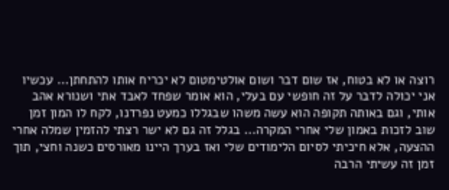רוצה או לא בטוח, אז שום דבר ושום אולטימטום לא יכריח אותו להתחתן... עכשיו אני יכולה לדבר על זה חופשי עם בעלי, הוא אומר שפחד לאבד אתי ושנורא אהב אותי, וגם באותה תקופה הוא עשה משהו שבגללו כמעט נפרדנו, לקח לו המון זמן שוב לזכות באמון שלי אחרי המקרה... בגלל זה גם לא ישר רצתי להזמין שמלה אחרי ההצעה, אלא חיכיתי לסיום הלימודים שלי ואז בערך היינו מאורסים כשנה וחצי, תוך זמן זה עשיתי הרבה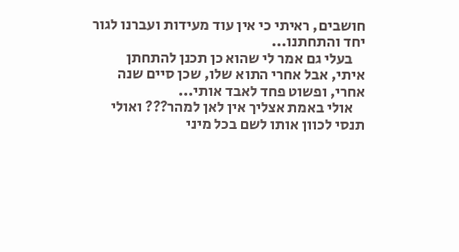חושבים, ראיתי כי אין עוד מעידות ועברנו לגור יחד והתחתנו...
    בעלי גם אמר לי שהוא כן תכנן להתחתן איתי, אבל אחרי התוא שלו, שכן סיים שנה אחרי, ופשוט פחד לאבד אותי...
    אולי באמת אצליך אין לאן למהר??? ואולי תנסי לכוון אותו לשם בכל מיני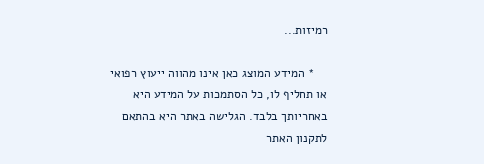רמיזות...

    * המידע המוצג כאן אינו מהווה ייעוץ רפואי או תחליף לו, כל הסתמכות על המידע היא באחריותך בלבד. הגלישה באתר היא בהתאם לתקנון האתר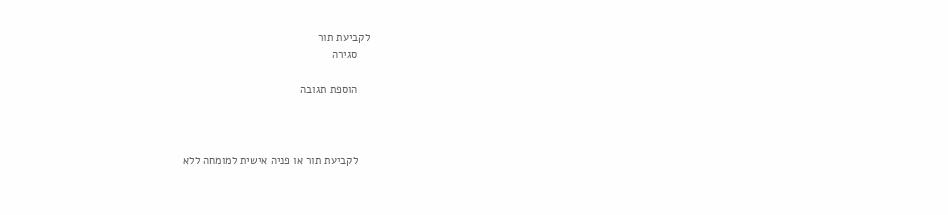לקביעת תור
    סגירה

    הוספת תגובה



    לקביעת תור או פניה אישית למומחה ללא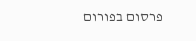פרסום בפורום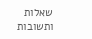שאלות ותשובות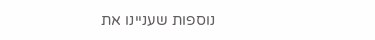נוספות שעניינו את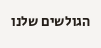הגולשים שלנו